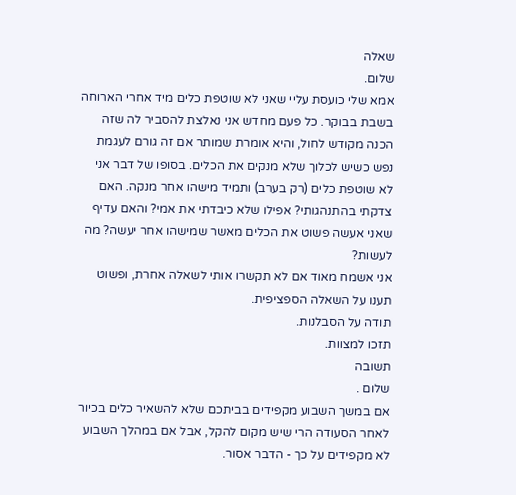שאלה
שלום.
אמא שלי כועסת עליי שאני לא שוטפת כלים מיד אחרי הארוחה בשבת בבוקר. כל פעם מחדש אני נאלצת להסביר לה שזה הכנה מקודש לחול, והיא אומרת שמותר אם זה גורם לעגמת נפש כשיש לכלוך שלא מנקים את הכלים. בסופו של דבר אני לא שוטפת כלים (רק בערב) ותמיד מישהו אחר מנקה. האם צדקתי בהתנהגותי? אפילו שלא כיבדתי את אמי? והאם עדיף שאני אעשה פשוט את הכלים מאשר שמישהו אחר יעשה? מה לעשות?
אני אשמח מאוד אם לא תקשרו אותי לשאלה אחרת, ופשוט תענו על השאלה הספציפית.
תודה על הסבלנות.
תזכו למצוות.
תשובה
שלום .
אם במשך השבוע מקפידים בביתכם שלא להשאיר כלים בכיור לאחר הסעודה הרי שיש מקום להקל, אבל אם במהלך השבוע לא מקפידים על כך - הדבר אסור.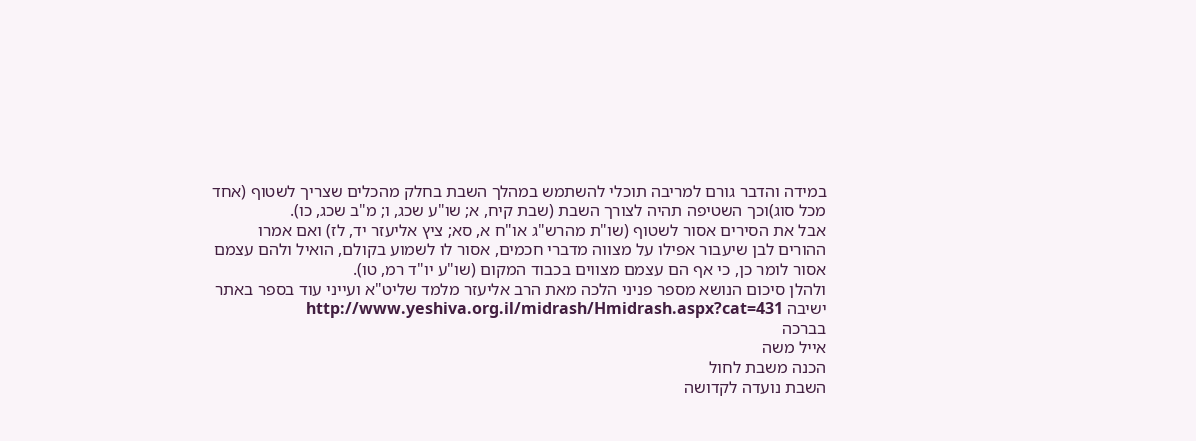במידה והדבר גורם למריבה תוכלי להשתמש במהלך השבת בחלק מהכלים שצריך לשטוף (אחד מכל סוג)וכך השטיפה תהיה לצורך השבת (שבת קיח, א; שו"ע שכג, ו; מ"ב שכג, כו).
אבל את הסירים אסור לשטוף (שו"ת מהרש"ג או"ח א, סא; ציץ אליעזר יד, לז) ואם אמרו ההורים לבן שיעבור אפילו על מצווה מדברי חכמים, אסור לו לשמוע בקולם, הואיל ולהם עצמם אסור לומר כן, כי אף הם עצמם מצווים בכבוד המקום (שו"ע יו"ד רמ, טו).
ולהלן סיכום הנושא מספר פניני הלכה מאת הרב אליעזר מלמד שליט"א ועייני עוד בספר באתר ישיבה http://www.yeshiva.org.il/midrash/Hmidrash.aspx?cat=431
בברכה
אייל משה
הכנה משבת לחול
השבת נועדה לקדושה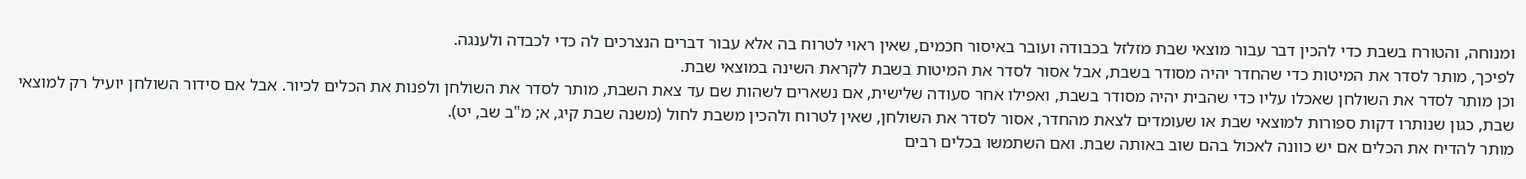ומנוחה, והטורח בשבת כדי להכין דבר עבור מוצאי שבת מזלזל בכבודה ועובר באיסור חכמים, שאין ראוי לטרוח בה אלא עבור דברים הנצרכים לה כדי לכבדה ולענגה.
לפיכך, מותר לסדר את המיטות כדי שהחדר יהיה מסודר בשבת, אבל אסור לסדר את המיטות בשבת לקראת השינה במוצאי שבת.
וכן מותר לסדר את השולחן שאכלו עליו כדי שהבית יהיה מסודר בשבת, ואפילו אחר סעודה שלישית, אם נשארים לשהות שם עד צאת השבת, מותר לסדר את השולחן ולפנות את הכלים לכיור. אבל אם סידור השולחן יועיל רק למוצאי שבת, כגון שנותרו דקות ספורות למוצאי שבת או שעומדים לצאת מהחדר, אסור לסדר את השולחן, שאין לטרוח ולהכין משבת לחול (משנה שבת קיג, א; מ"ב שב, יט).
מותר להדיח את הכלים אם יש כוונה לאכול בהם שוב באותה שבת. ואם השתמשו בכלים רבים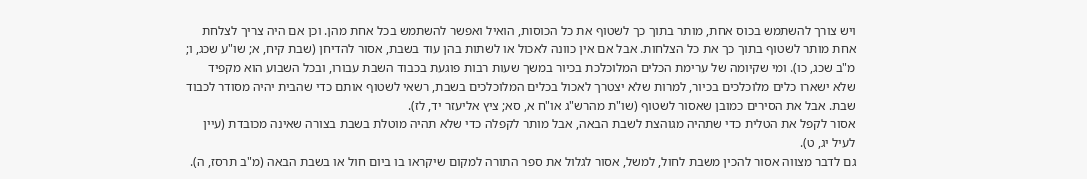ויש צורך להשתמש בכוס אחת, מותר בתוך כך לשטוף את כל הכוסות, הואיל ואפשר להשתמש בכל אחת מהן. וכן אם היה צריך לצלחת אחת מותר לשטוף בתוך כך את כל הצלחות. אבל אם אין כוונה לאכול או לשתות בהן עוד בשבת, אסור להדיחן (שבת קיח, א; שו"ע שכג, ו; מ"ב שכג, כו). ומי שקיומה של ערימת הכלים המלוכלכת בכיור במשך שעות רבות פוגעת בכבוד השבת עבורו, ובכל השבוע הוא מקפיד שלא ישארו כלים מלוכלכים בכיור, למרות שלא יצטרך לאכול בכלים המלוכלכים בשבת, רשאי לשטוף אותם כדי שהבית יהיה מסודר לכבוד שבת. אבל את הסירים כמובן שאסור לשטוף (שו"ת מהרש"ג או"ח א, סא; ציץ אליעזר יד, לז).
אסור לקפל את הטלית כדי שתהיה מגוהצת לשבת הבאה, אבל מותר לקפלה כדי שלא תהיה מוטלת בשבת בצורה שאינה מכובדת (עיין לעיל יג, ט).
גם לדבר מצווה אסור להכין משבת לחול, למשל, אסור לגלול את ספר התורה למקום שיקראו בו ביום חול או בשבת הבאה (מ"ב תרסז, ה).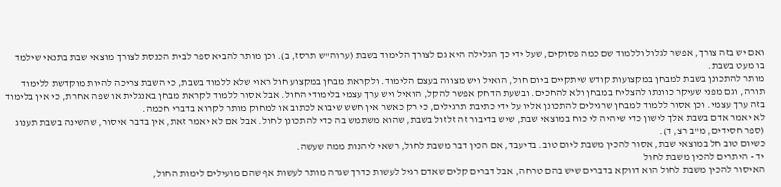ואם יש בזה צורך, אפשר לגלול וללמוד שם כמה פסוקים, שעל ידי כך הגלילה היא גם לצורך הלימוד בשבת (ערוה"ש תרסז, ב). וכן מותר להביא ספר לבית הכנסת לצורך מוצאי שבת בתנאי שילמד בו מעט בשבת.
מותר להתכונן בשבת למבחן במקצועות קודש שיתקיים ביום חול, הואיל ויש מצווה בעצם הלימוד. ולקראת מבחן במקצוע חול ראוי שלא ללמוד בשבת, כי השבת צריכה להיות מוקדשת ללימוד תורה, וגם מפני שעיקר כוונתו להצליח במבחן ולא להחכים. ובשעת הדחק אפשר להקל, הואיל ויש ערך עצמי בלימודי החול. אבל אסור ללמוד לקראת מבחן באנגלית או שפה אחרת, כי אין בלימוד בזה ערך עצמי. וכן אסור ללמוד למבחן שרגילים להתכונן אליו על ידי כתיבת תרגילים, כי רק כאשר אין חשש שיבוא לכתוב או למחוק מותר לקרוא בדברי חכמה.
לא יאמר אדם בשבת אלך לישון כדי שיהיה לי כוח במוצאי שבת, שיש בדיבור זה זלזול בשבת, שהוא משתמש בה כדי להתכונן לחול. אבל אם לא יאמר זאת, אין בדבר איסור, שהשינה בשבת תענוג (ספר חסידים, מ"ב רצ, ד).
כשיום טוב חל במוצאי שבת, אסור להכין משבת ליום טוב. בדיעבד, אם הכין דבר משבת לחול, רשאי ליהנות ממה שעשה.
יד - היתרים להכין משבת לחול
האיסור להכין משבת לחול הוא דווקא בדברים שיש בהם טרחה, אבל דברים קלים שאדם רגיל לעשות כדרך שגרה מותר לעשות אף שהם מועילים לימות החול,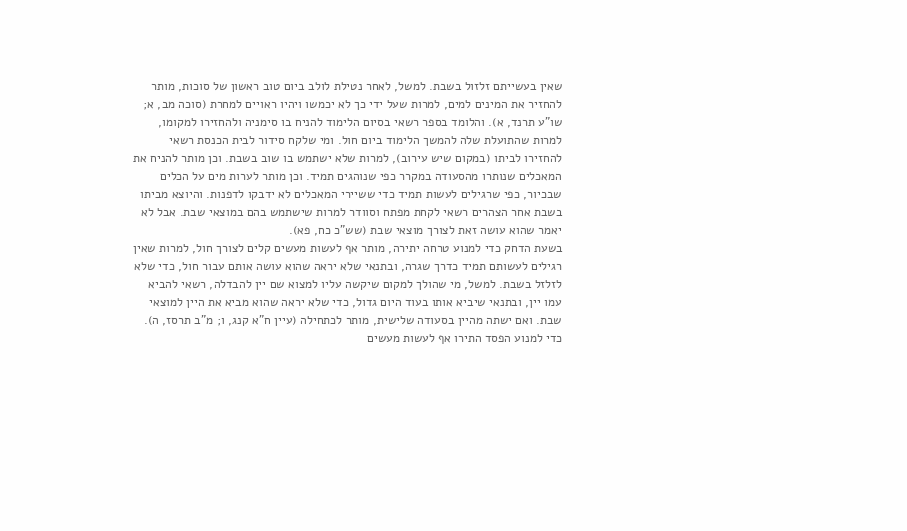שאין בעשייתם זלזול בשבת. למשל, לאחר נטילת לולב ביום טוב ראשון של סוכות, מותר להחזיר את המינים למים, למרות שעל ידי כך לא יכמשו ויהיו ראויים למחרת (סוכה מב, א; שו"ע תרנד, א). והלומד בספר רשאי בסיום הלימוד להניח בו סימניה ולהחזירו למקומו, למרות שהתועלת שלה להמשך הלימוד ביום חול. ומי שלקח סידור לבית הכנסת רשאי להחזירו לביתו (במקום שיש עירוב), למרות שלא ישתמש בו שוב בשבת. וכן מותר להניח את המאכלים שנותרו מהסעודה במקרר כפי שנוהגים תמיד. וכן מותר לערות מים על הכלים שבכיור, כפי שרגילים לעשות תמיד כדי ששיירי המאכלים לא ידבקו לדפנות. והיוצא מביתו בשבת אחר הצהרים רשאי לקחת מפתח וסוודר למרות שישתמש בהם במוצאי שבת. אבל לא יאמר שהוא עושה זאת לצורך מוצאי שבת (שש"כ כח, פא).
בשעת הדחק כדי למנוע טרחה יתירה, מותר אף לעשות מעשים קלים לצורך חול, למרות שאין רגילים לעשותם תמיד כדרך שגרה, ובתנאי שלא יראה שהוא עושה אותם עבור חול, כדי שלא לזלזל בשבת. למשל, מי שהולך למקום שיקשה עליו למצוא שם יין להבדלה, רשאי להביא עמו יין, ובתנאי שיביא אותו בעוד היום גדול, כדי שלא יראה שהוא מביא את היין למוצאי שבת. ואם ישתה מהיין בסעודה שלישית, מותר לכתחילה (עיין ח"א קנג, ו; מ"ב תרסז, ה).
כדי למנוע הפסד התירו אף לעשות מעשים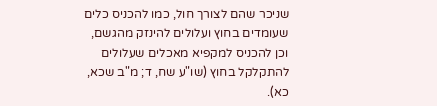שניכר שהם לצורך חול, כמו להכניס כלים שעומדים בחוץ ועלולים להינזק מהגשם, וכן להכניס למקפיא מאכלים שעלולים להתקלקל בחוץ (שו"ע שח, ד; מ"ב שכא, כא).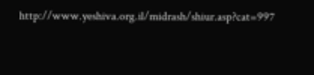http://www.yeshiva.org.il/midrash/shiur.asp?cat=997